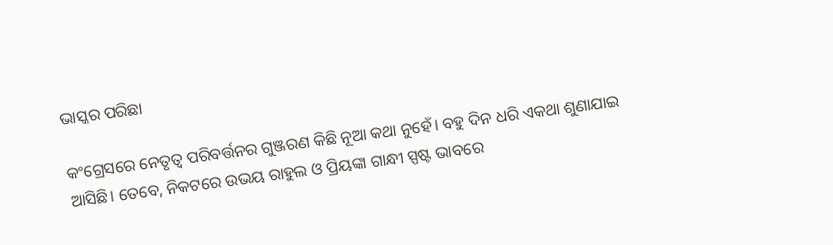ଭାସ୍କର ପରିଛା

କଂଗ୍ରେସରେ ନେତୃତ୍ୱ ପରିବର୍ତ୍ତନର ଗୁଞ୍ଜରଣ କିଛି ନୂଆ କଥା ନୁହେଁ। ବହୁ ଦିନ ଧରି ଏକଥା ଶୁଣାଯାଇ ଆସିଛି। ତେବେ, ନିକଟରେ ଉଭୟ ରାହୁଲ ଓ ପ୍ରିୟଙ୍କା ଗାନ୍ଧୀ ସ୍ପଷ୍ଟ ଭାବରେ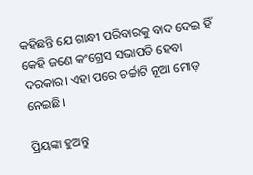କହିଛନ୍ତି ଯେ ଗାନ୍ଧୀ ପରିବାରକୁ ବାଦ ଦେଇ ହିଁ କେହି ଜଣେ କଂଗ୍ରେସ ସଭାପତି ହେବା ଦରକାର। ଏହା ପରେ ଚର୍ଚ୍ଚାଟି ନୂଆ ମୋଡ଼ ନେଇଛି।

ପ୍ରିୟଙ୍କା ହୁଅନ୍ତୁ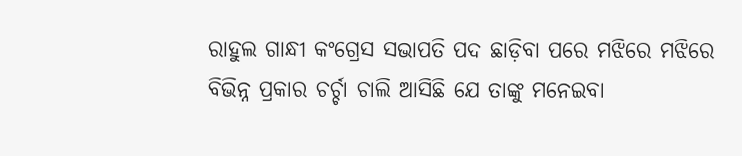ରାହୁଲ ଗାନ୍ଧୀ କଂଗ୍ରେସ ସଭାପତି ପଦ ଛାଡ଼ିବା ପରେ ମଝିରେ ମଝିରେ ବିଭିନ୍ନ ପ୍ରକାର ଚର୍ଚ୍ଚା ଚାଲି ଆସିଛି ଯେ ତାଙ୍କୁ ମନେଇବା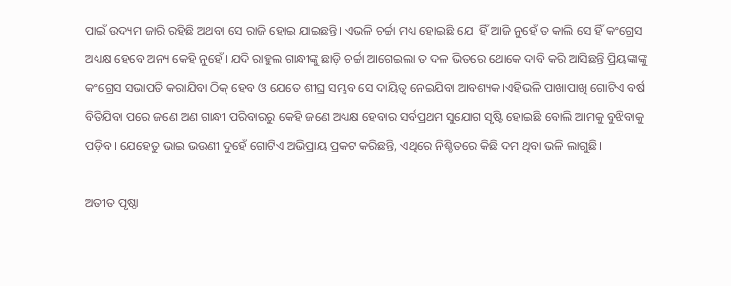ପାଇଁ ଉଦ୍ୟମ ଜାରି ରହିଛି ଅଥବା ସେ ରାଜି ହୋଇ ଯାଇଛନ୍ତି। ଏଭଳି ଚର୍ଚ୍ଚା ମଧ୍ୟ ହୋଇଛି ଯେ  ହିଁ ଆଜି ନୁହେଁ ତ କାଲି ସେ ହିଁ କଂଗ୍ରେସ ଅଧ୍ୟକ୍ଷ ହେବେ ଅନ୍ୟ କେହି ନୁହେଁ। ଯଦି ରାହୁଲ ଗାନ୍ଧୀଙ୍କୁ ଛାଡ଼ି ଚର୍ଚ୍ଚା ଆଗେଇଲା ତ ଦଳ ଭିତରେ ଥୋକେ ଦାବି କରି ଆସିଛନ୍ତି ପ୍ରିୟଙ୍କାଙ୍କୁ କଂଗ୍ରେସ ସଭାପତି କରାଯିବା ଠିକ୍ ହେବ ଓ ଯେତେ ଶୀଘ୍ର ସମ୍ଭବ ସେ ଦାୟିତ୍ୱ ନେଇଯିବା ଆବଶ୍ୟକ।ଏହିଭଳି ପାଖାପାଖି ଗୋଟିଏ ବର୍ଷ ବିତିଯିବା ପରେ ଜଣେ ଅଣ ଗାନ୍ଧୀ ପରିବାରରୁ କେହି ଜଣେ ଅଧ୍ୟକ୍ଷ ହେବାର ସର୍ବପ୍ରଥମ ସୁଯୋଗ ସୃଷ୍ଟି ହୋଇଛି ବୋଲି ଆମକୁ ବୁଝିବାକୁ ପଡ଼ିବ। ଯେହେତୁ ଭାଇ ଭଉଣୀ ଦୁହେଁ ଗୋଟିଏ ଅଭିପ୍ରାୟ ପ୍ରକଟ କରିଛନ୍ତି, ଏଥିରେ ନିଶ୍ଚିତରେ କିଛି ଦମ ଥିବା ଭଳି ଲାଗୁଛି।

ଅତୀତ ପୃଷ୍ଠା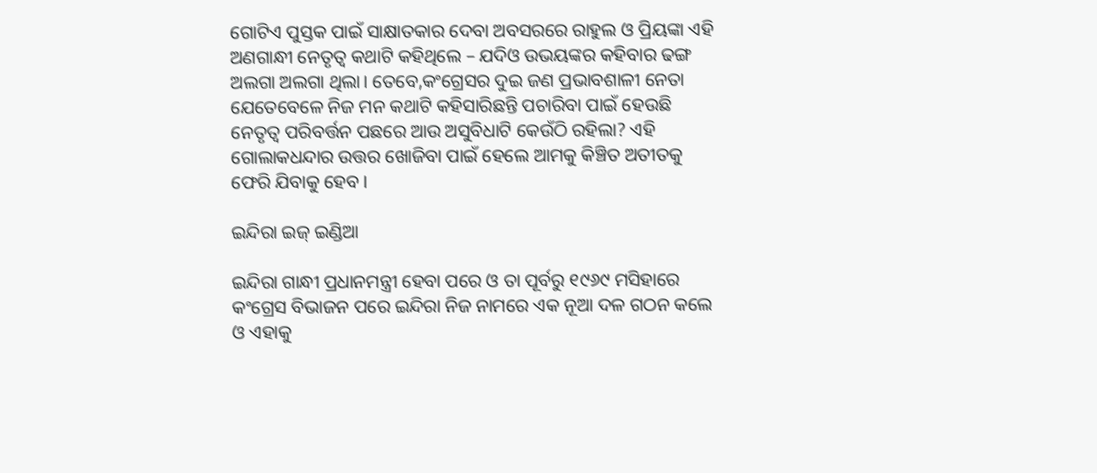ଗୋଟିଏ ପୁସ୍ତକ ପାଇଁ ସାକ୍ଷାତକାର ଦେବା ଅବସରରେ ରାହୁଲ ଓ ପ୍ରିୟଙ୍କା ଏହି ଅଣଗାନ୍ଧୀ ନେତୃତ୍ୱ କଥାଟି କହିଥିଲେ – ଯଦିଓ ଉଭୟଙ୍କର କହିବାର ଢଙ୍ଗ ଅଲଗା ଅଲଗା ଥିଲା। ତେବେ,କଂଗ୍ରେସର ଦୁଇ ଜଣ ପ୍ରଭାବଶାଳୀ ନେତା ଯେତେବେଳେ ନିଜ ମନ କଥାଟି କହିସାରିଛନ୍ତି ପଚାରିବା ପାଇଁ ହେଉଛି ନେତୃତ୍ୱ ପରିବର୍ତ୍ତନ ପଛରେ ଆଉ ଅସୁବିଧାଟି କେଉଁଠି ରହିଲା? ଏହି ଗୋଲାକଧନ୍ଦାର ଉତ୍ତର ଖୋଜିବା ପାଇଁ ହେଲେ ଆମକୁ କିଞ୍ଚିତ ଅତୀତକୁ ଫେରି ଯିବାକୁ ହେବ।

ଇନ୍ଦିରା ଇଜ୍ ଇଣ୍ଡିଆ

ଇନ୍ଦିରା ଗାନ୍ଧୀ ପ୍ରଧାନମନ୍ତ୍ରୀ ହେବା ପରେ ଓ ତା ପୂର୍ବରୁ ୧୯୬୯ ମସିହାରେ କଂଗ୍ରେସ ବିଭାଜନ ପରେ ଇନ୍ଦିରା ନିଜ ନାମରେ ଏକ ନୂଆ ଦଳ ଗଠନ କଲେ ଓ ଏହାକୁ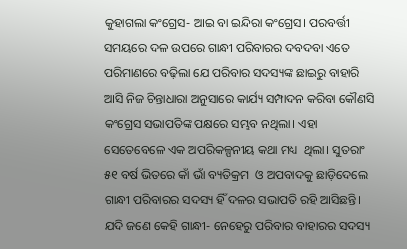କୁହାଗଲା କଂଗ୍ରେସ- ଆଇ ବା ଇନ୍ଦିରା କଂଗ୍ରେସ। ପରବର୍ତ୍ତୀ ସମୟରେ ଦଳ ଉପରେ ଗାନ୍ଧୀ ପରିବାରର ଦବଦବା ଏତେ ପରିମାଣରେ ବଢ଼ିଲା ଯେ ପରିବାର ସଦସ୍ୟଙ୍କ ଛାଇରୁ ବାହାରି ଆସି ନିଜ ଚିନ୍ତାଧାରା ଅନୁସାରେ କାର୍ଯ୍ୟ ସମ୍ପାଦନ କରିବା କୌଣସି କଂଗ୍ରେସ ସଭାପତିଙ୍କ ପକ୍ଷରେ ସମ୍ଭବ ନଥିଲା। ଏହା ସେତେବେଳେ ଏକ ଅପରିକଳ୍ପନୀୟ କଥା ମଧ୍ୟ  ଥିଲା। ସୁତରାଂ ୫୧ ବର୍ଷ ଭିତରେ କାଁ ଭାଁ ବ୍ୟତିକ୍ରମ  ଓ ଅପବାଦକୁ ଛାଡ଼ିଦେଲେ ଗାନ୍ଧୀ ପରିବାରର ସଦସ୍ୟ ହିଁ ଦଳର ସଭାପତି ରହି ଆସିଛନ୍ତି। ଯଦି ଜଣେ କେହି ଗାନ୍ଧୀ- ନେହେରୁ ପରିବାର ବାହାରର ସଦସ୍ୟ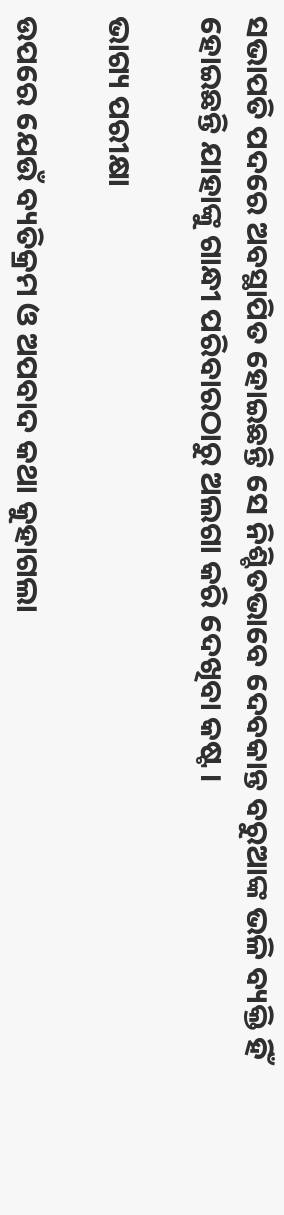ସଭାପତି ପଦରେ ଅବସ୍ଥାପିତ ହୋଇଛନ୍ତି ସେ ନିଶ୍ଚିତଭାବେ ଦେବକାନ୍ତ ବରୁଆଙ୍କ ଭଳି ବ୍ୟକ୍ତି ହିଁ ହୋଇଛନ୍ତି ଯାହାଙ୍କୁ ଗାନ୍ଧୀ ପରିବାରଠାରୁ ଅଲଗା କରି ଦେଖିବା କଷ୍ଟ।

ଭାଗ୍ୟ ପରୀକ୍ଷା

ଉପରେ ଯେଉଁ ବ୍ୟତିକ୍ରମ ଓ ଅପବାଦ କଥା କୁହାଗଲା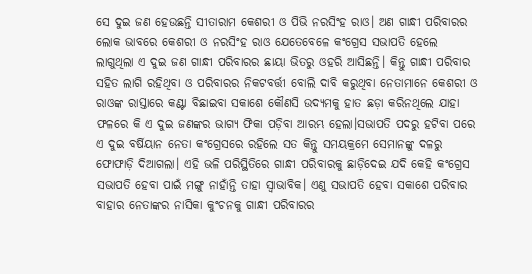ସେ ଦୁଇ ଜଣ ହେଉଛନ୍ତି ସୀତାରାମ କେଶରୀ ଓ ପିଭି ନରସିଂହ ରାଓ। ଅଣ ଗାନ୍ଧୀ ପରିବାରର ଲୋକ ଭାବରେ କେଶରୀ ଓ ନରସିଂହ ରାଓ ଯେତେବେଳେ କଂଗ୍ରେସ ସଭାପତି ହେଲେ ଲାଗୁଥିଲା ଏ ଦୁଇ ଜଣ ଗାନ୍ଧୀ ପରିବାରର ଛାୟା ଭିତରୁ ଓହରି ଆସିଛନ୍ତି। କିନ୍ତୁ ଗାନ୍ଧୀ ପରିବାର ସହିତ ଲାଗି ରହିଥିବା ଓ ପରିବାରର ନିକଟବର୍ତ୍ତୀ ବୋଲି ଦାବି କରୁଥିବା ନେତାମାନେ କେଶରୀ ଓ ରାଓଙ୍କ ରାସ୍ତାରେ କଣ୍ଟା ବିଛାଇବା ସକାଶେ କୌଣସି ଉଦ୍ୟମକୁ ହାତ ଛଡ଼ା କରିନଥିଲେ ଯାହା ଫଳରେ କି ଏ ଦୁଇ ଜଣଙ୍କର ଭାଗ୍ୟ ଫିକା ପଡ଼ିବା ଆରମ୍ଭ ହେଲା।ସଭାପତି ପଦରୁ ହଟିବା ପରେ ଏ ଦୁଇ ବର୍ଷିୟାନ ନେତା କଂଗ୍ରେସରେ ରହିଲେ ସତ କିନ୍ତୁ ସମୟକ୍ରମେ ସେମାନଙ୍କୁ ଦଳରୁ ଫୋଫାଡ଼ି ଦିଆଗଲା। ଏହି ଭଳି ପରିସ୍ଥିତିରେ ଗାନ୍ଧୀ ପରିବାରକୁ ଛାଡ଼ିଦେଇ ଯଦି କେହି କଂଗ୍ରେସ ସଭାପତି ହେବା ପାଇଁ ମଙ୍ଗୁ ନାହାଁନ୍ତି ତାହା ସ୍ୱାଭାବିକ। ଏଣୁ ସଭାପତି ହେବା ସକାଶେ ପରିବାର ବାହାର ନେତାଙ୍କର ନାସିକା କୁଂଚନକୁ ଗାନ୍ଧୀ ପରିବାରର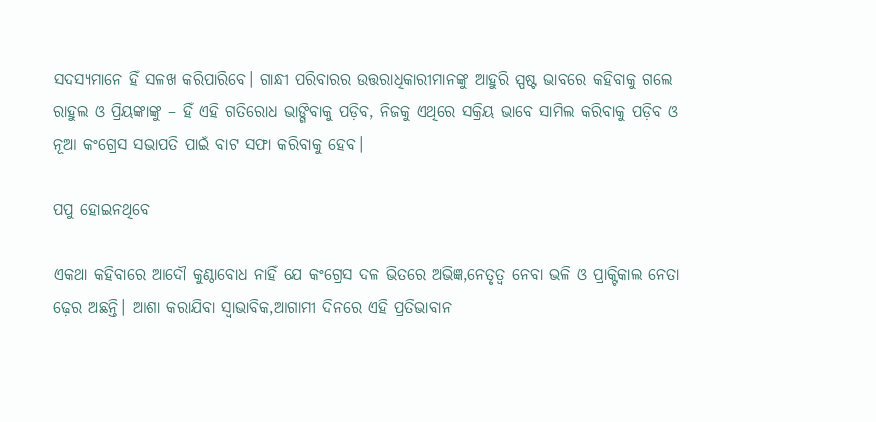ସଦସ୍ୟମାନେ ହିଁ ସଳଖ କରିପାରିବେ। ଗାନ୍ଧୀ ପରିବାରର ଉତ୍ତରାଧିକାରୀମାନଙ୍କୁ ଆହୁରି ସ୍ପଷ୍ଟ ଭାବରେ କହିବାକୁ ଗଲେ ରାହୁଲ ଓ ପ୍ରିୟଙ୍କାଙ୍କୁ – ହିଁ ଏହି ଗତିରୋଧ ଭାଙ୍ଗିବାକୁ ପଡ଼ିବ, ନିଜକୁ ଏଥିରେ ସକ୍ରିୟ ଭାବେ ସାମିଲ କରିବାକୁ ପଡ଼ିବ ଓ ନୂଆ କଂଗ୍ରେସ ସଭାପତି ପାଇଁ ବାଟ ସଫା କରିବାକୁ ହେବ।

ପପୁ ହୋଇନଥିବେ

ଏକଥା କହିବାରେ ଆଦୌ କୁଣ୍ଠାବୋଧ ନାହିଁ ଯେ କଂଗ୍ରେସ ଦଳ ଭିତରେ ଅଭିଜ୍ଞ,ନେତୃତ୍ୱ ନେବା ଭଳି ଓ ପ୍ରାକ୍ଟିକାଲ ନେତା ଢ଼େର ଅଛନ୍ତି। ଆଶା କରାଯିବା ସ୍ୱାଭାବିକ,ଆଗାମୀ ଦିନରେ ଏହି ପ୍ରତିଭାବାନ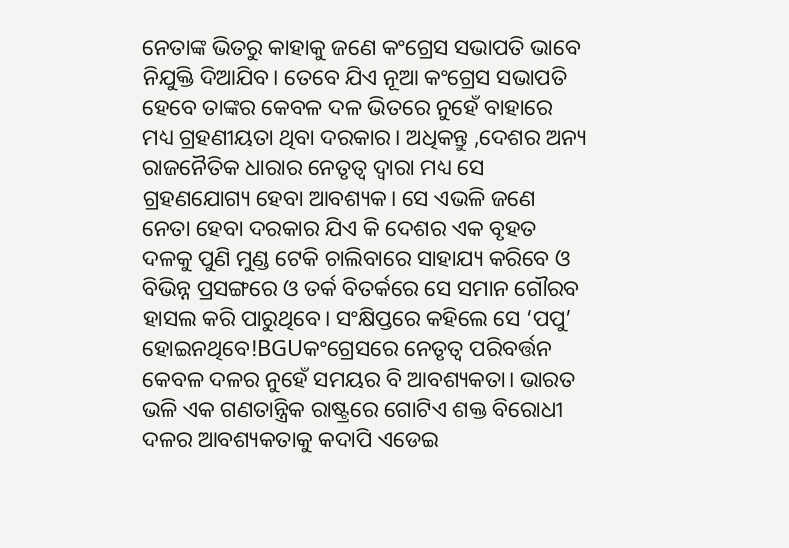ନେତାଙ୍କ ଭିତରୁ କାହାକୁ ଜଣେ କଂଗ୍ରେସ ସଭାପତି ଭାବେ ନିଯୁକ୍ତି ଦିଆଯିବ। ତେବେ ଯିଏ ନୂଆ କଂଗ୍ରେସ ସଭାପତି ହେବେ ତାଙ୍କର କେବଳ ଦଳ ଭିତରେ ନୁହେଁ ବାହାରେ ମଧ୍ୟ ଗ୍ରହଣୀୟତା ଥିବା ଦରକାର। ଅଧିକନ୍ତୁ ,ଦେଶର ଅନ୍ୟ ରାଜନୈତିକ ଧାରାର ନେତୃତ୍ୱ ଦ୍ୱାରା ମଧ୍ୟ ସେ ଗ୍ରହଣଯୋଗ୍ୟ ହେବା ଆବଶ୍ୟକ। ସେ ଏଭଳି ଜଣେ ନେତା ହେବା ଦରକାର ଯିଏ କି ଦେଶର ଏକ ବୃହତ ଦଳକୁ ପୁଣି ମୁଣ୍ଡ ଟେକି ଚାଲିବାରେ ସାହାଯ୍ୟ କରିବେ ଓ ବିଭିନ୍ନ ପ୍ରସଙ୍ଗରେ ଓ ତର୍କ ବିତର୍କରେ ସେ ସମାନ ଗୌରବ ହାସଲ କରି ପାରୁଥିବେ। ସଂକ୍ଷିପ୍ତରେ କହିଲେ ସେ ‘ପପୁ’ ହୋଇନଥିବେ!BGUକଂଗ୍ରେସରେ ନେତୃତ୍ୱ ପରିବର୍ତ୍ତନ କେବଳ ଦଳର ନୁହେଁ ସମୟର ବି ଆବଶ୍ୟକତା। ଭାରତ ଭଳି ଏକ ଗଣତାନ୍ତ୍ରିକ ରାଷ୍ଟ୍ରରେ ଗୋଟିଏ ଶକ୍ତ ବିରୋଧୀ ଦଳର ଆବଶ୍ୟକତାକୁ କଦାପି ଏଡେଇ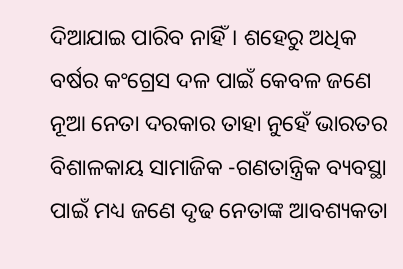ଦିଆଯାଇ ପାରିବ ନାହିଁ। ଶହେରୁ ଅଧିକ  ବର୍ଷର କଂଗ୍ରେସ ଦଳ ପାଇଁ କେବଳ ଜଣେ  ନୂଆ ନେତା ଦରକାର ତାହା ନୁହେଁ ଭାରତର ବିଶାଳକାୟ ସାମାଜିକ -ଗଣତାନ୍ତ୍ରିକ ବ୍ୟବସ୍ଥା ପାଇଁ ମଧ୍ୟ ଜଣେ ଦୃଢ ନେତାଙ୍କ ଆବଶ୍ୟକତା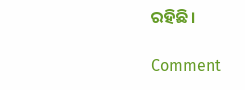ରହିଛି।

Comment